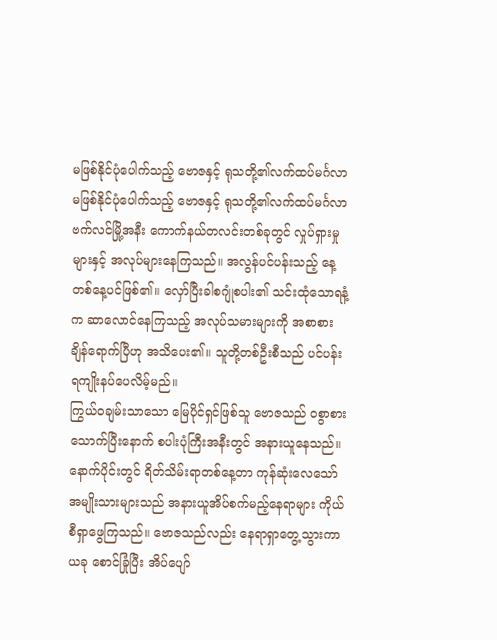မဖြစ်နိုင်ပုံပေါက်သည့် ဗောဇနှင့် ရုသတို့၏လက်ထပ်မင်္ဂလာ
မဖြစ်နိုင်ပုံပေါက်သည့် ဗောဇနှင့် ရုသတို့၏လက်ထပ်မင်္ဂလာ
ဗက်လင်မြို့အနီး ကောက်နယ်တလင်းတစ်ခုတွင် လှုပ်ရှားမှုများနှင့် အလုပ်များနေကြသည်။ အလွန်ပင်ပန်းသည့် နေ့တစ်နေ့ပင်ဖြစ်၏။ လှော်ပြီးခါစဂျုံစပါး၏ သင်းထုံသောရနံ့က ဆာလောင်နေကြသည့် အလုပ်သမားများကို အစာစားချိန်ရောက်ပြီဟု အသိပေး၏။ သူတို့တစ်ဦးစီသည် ပင်ပန်းရကျိုးနပ်ပေလိမ့်မည်။
ကြွယ်ဝချမ်းသာသော မြေပိုင်ရှင်ဖြစ်သူ ဗောဇသည် ဝစွာစားသောက်ပြီးနောက် စပါးပုံကြီးအနီးတွင် အနားယူနေသည်။ နောက်ပိုင်းတွင် ရိတ်သိမ်းရာတစ်နေ့တာ ကုန်ဆုံးလေသော် အမျိုးသားများသည် အနားယူအိပ်စက်မည့်နေရာများ ကိုယ်စီရှာဖွေကြသည်။ ဗောဇသည်လည်း နေရာရှာတွေ့သွားကာ ယခု စောင်ခြုံပြီး အိပ်ပျော်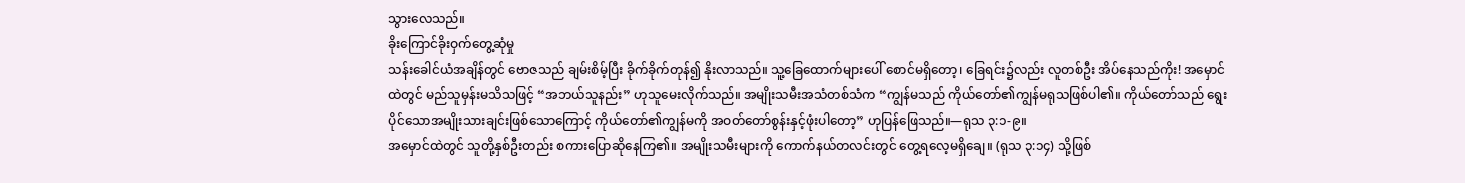သွားလေသည်။
ခိုးကြောင်ခိုးဝှက်တွေ့ဆုံမှု
သန်းခေါင်ယံအချိန်တွင် ဗောဇသည် ချမ်းစိမ့်ပြီး ခိုက်ခိုက်တုန်၍ နိုးလာသည်။ သူ့ခြေထောက်များပေါ် စောင်မရှိတော့၊ ခြေရင်း၌လည်း လူတစ်ဦး အိပ်နေသည်ကိုး! အမှောင်ထဲတွင် မည်သူမှန်းမသိသဖြင့် “အဘယ်သူနည်း” ဟုသူမေးလိုက်သည်။ အမျိုးသမီးအသံတစ်သံက “ကျွန်မသည် ကိုယ်တော်၏ကျွန်မရုသဖြစ်ပါ၏။ ကိုယ်တော်သည် ရွေးပိုင်သောအမျိုးသားချင်းဖြစ်သောကြောင့် ကိုယ်တော်၏ကျွန်မကို အဝတ်တော်စွန်းနှင့်ဖုံးပါတော့” ဟုပြန်ဖြေသည်။—ရုသ ၃:၁-၉။
အမှောင်ထဲတွင် သူတို့နှစ်ဦးတည်း စကားပြောဆိုနေကြ၏။ အမျိုးသမီးများကို ကောက်နယ်တလင်းတွင် တွေ့ရလေ့မရှိချေ။ (ရုသ ၃:၁၄) သို့ဖြစ်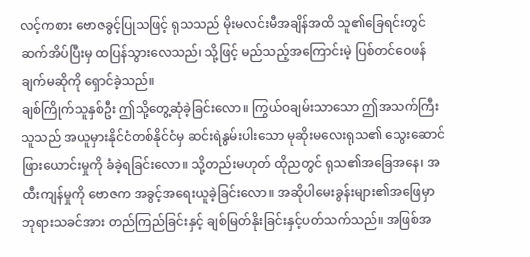လင့်ကစား ဗောဇခွင့်ပြုသဖြင့် ရုသသည် မိုးမလင်းမီအချိန်အထိ သူ၏ခြေရင်းတွင် ဆက်အိပ်ပြီးမှ ထပြန်သွားလေသည်၊ သို့ဖြင့် မည်သည့်အကြောင်းမဲ့ ပြစ်တင်ဝေဖန်ချက်မဆိုကို ရှောင်ခဲ့သည်။
ချစ်ကြိုက်သူနှစ်ဦး ဤသို့တွေ့ဆုံခဲ့ခြင်းလော။ ကြွယ်ဝချမ်းသာသော ဤအသက်ကြီးသူသည် အယူမှားနိုင်ငံတစ်နိုင်ငံမှ ဆင်းရဲနွမ်းပါးသော မုဆိုးမလေးရုသ၏ သွေးဆောင်ဖြားယောင်းမှုကို ခံခဲ့ရခြင်းလော။ သို့တည်းမဟုတ် ထိုညတွင် ရုသ၏အခြေအနေ၊ အထီးကျန်မှုကို ဗောဇက အခွင့်အရေးယူခဲ့ခြင်းလော။ အဆိုပါမေးခွန်းများ၏အဖြေမှာ ဘုရားသခင်အား တည်ကြည်ခြင်းနှင့် ချစ်မြတ်နိုးခြင်းနှင့်ပတ်သက်သည်။ အဖြစ်အ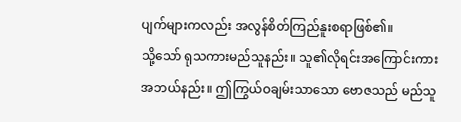ပျက်များကလည်း အလွန်စိတ်ကြည်နူးစရာဖြစ်၏။
သို့သော် ရုသကားမည်သူနည်း။ သူ၏လိုရင်းအကြောင်းကား အဘယ်နည်း။ ဤကြွယ်ဝချမ်းသာသော ဗောဇသည် မည်သူ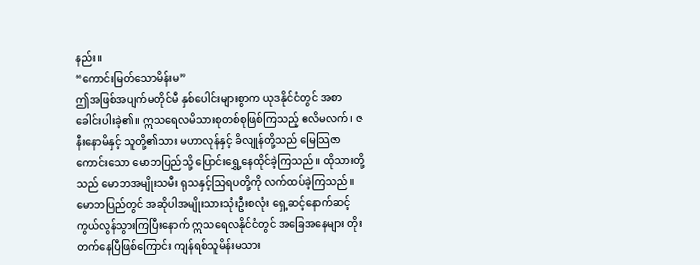နည်း။
“ကောင်းမြတ်သောမိန်းမ”
ဤအဖြစ်အပျက်မတိုင်မီ နှစ်ပေါင်းများစွာက ယုဒနိုင်ငံတွင် အစာခေါင်းပါးခဲ့၏။ ဣသရေလမိသားစုတစ်စုဖြစ်ကြသည့် ဧလိမလက်၊ ဇနီးနောမိနှင့် သူတို့၏သား မဟာလုန်နှင့် ခိလျုန်တို့သည် မြေသြဇာကောင်းသော မောဘပြည်သို့ ပြောင်းရွှေ့နေထိုင်ခဲ့ကြသည်။ ထိုသားတို့သည် မောဘအမျိုးသမီး ရုသနှင့်သြရပတို့ကို လက်ထပ်ခဲ့ကြသည်။ မောဘပြည်တွင် အဆိုပါအမျိုးသားသုံးဦးစလုံး ရှေ့ဆင့်နောက်ဆင့် ကွယ်လွန်သွားကြပြီးနောက် ဣသရေလနိုင်ငံတွင် အခြေအနေများ တိုးတက်နေပြီဖြစ်ကြောင်း ကျန်ရစ်သူမိန်းမသား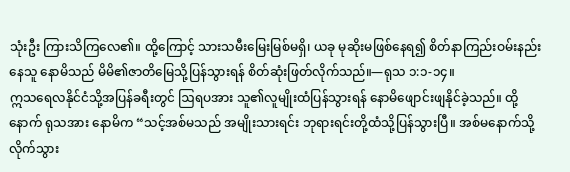သုံးဦး ကြားသိကြလေ၏။ ထို့ကြောင့် သားသမီးမြေးမြစ်မရှိ၊ ယခု မုဆိုးမဖြစ်နေရ၍ စိတ်နာကြည်းဝမ်းနည်းနေသူ နောမိသည် မိမိ၏ဇာတိမြေသို့ပြန်သွားရန် စိတ်ဆုံးဖြတ်လိုက်သည်။—ရုသ ၁:၁-၁၄။
ဣသရေလနိုင်ငံသို့အပြန်ခရီးတွင် ဩရပအား သူ၏လူမျိုးထံပြန်သွားရန် နောမိဖျောင်းဖျနိုင်ခဲ့သည်။ ထို့နောက် ရုသအား နောမိက “သင့်အစ်မသည် အမျိုးသားရင်း ဘုရားရင်းတို့ထံသို့ပြန်သွားပြီ။ အစ်မနောက်သို့လိုက်သွား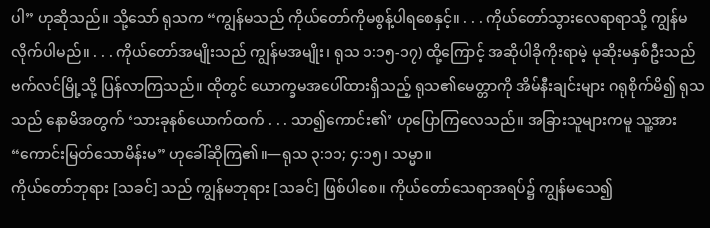ပါ” ဟုဆိုသည်။ သို့သော် ရုသက “ကျွန်မသည် ကိုယ်တော်ကိုမစွန့်ပါရစေနှင့်။ . . . ကိုယ်တော်သွားလေရာရာသို့ ကျွန်မလိုက်ပါမည်။ . . . ကိုယ်တော်အမျိုးသည် ကျွန်မအမျိုး၊ ရုသ ၁:၁၅-၁၇) ထို့ကြောင့် အဆိုပါခိုကိုးရာမဲ့ မုဆိုးမနှစ်ဦးသည် ဗက်လင်မြို့သို့ ပြန်လာကြသည်။ ထိုတွင် ယောက္ခမအပေါ်ထားရှိသည့် ရုသ၏မေတ္တာကို အိမ်နီးချင်းများ ဂရုစိုက်မိ၍ ရုသသည် နောမိအတွက် ‘သားခုနစ်ယောက်ထက် . . . သာ၍ကောင်း၏’ ဟုပြောကြလေသည်။ အခြားသူများကမူ သူ့အား “ကောင်းမြတ်သောမိန်းမ” ဟုခေါ်ဆိုကြ၏။—ရုသ ၃:၁၁; ၄:၁၅၊ သမ္မာ။
ကိုယ်တော်ဘုရား [သခင်] သည် ကျွန်မဘုရား [သခင်] ဖြစ်ပါစေ။ ကိုယ်တော်သေရာအရပ်၌ ကျွန်မသေ၍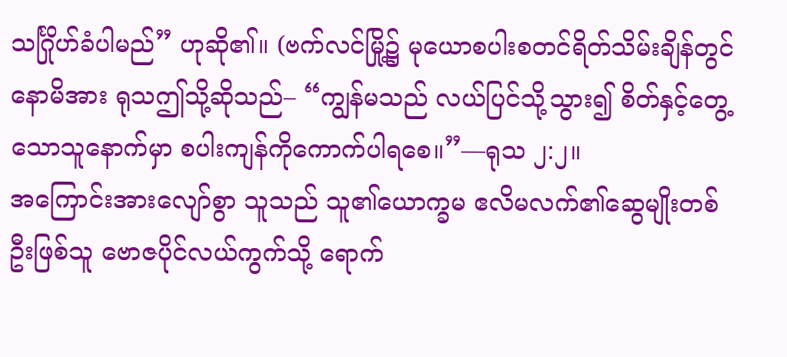သင်္ဂြိုဟ်ခံပါမည်” ဟုဆို၏။ (ဗက်လင်မြို့၌ မုယောစပါးစတင်ရိတ်သိမ်းချိန်တွင် နောမိအား ရုသဤသို့ဆိုသည်– “ကျွန်မသည် လယ်ပြင်သို့သွား၍ စိတ်နှင့်တွေ့သောသူနောက်မှာ စပါးကျန်ကိုကောက်ပါရစေ။”—ရုသ ၂:၂။
အကြောင်းအားလျော်စွာ သူသည် သူ၏ယောက္ခမ ဧလိမလက်၏ဆွေမျိုးတစ်ဦးဖြစ်သူ ဗောဇပိုင်လယ်ကွက်သို့ ရောက်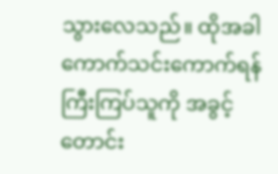သွားလေသည်။ ထိုအခါ ကောက်သင်းကောက်ရန် ကြီးကြပ်သူကို အခွင့်တောင်း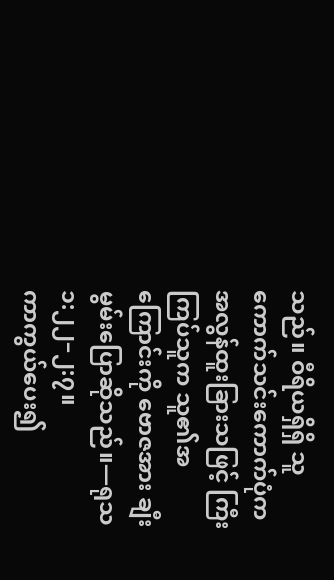သည်။ ဝီရိယရှိရှိ သူကောက်သင်းကောက်ပုံက အလွန်ထူးခြားသဖြင့် ကြီးကြပ်သူက သူ၏အကြောင်းကို ဗောဇအား ချီးမွမ်းပြောဆိုသည်။—ရုသ ၁:၂၂–၂:၇။
ကာကွယ်ပေး၍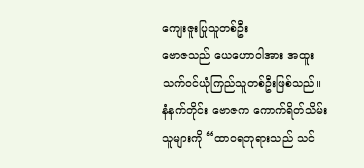ကျေးဇူးပြုသူတစ်ဦး
ဗောဇသည် ယေဟောဝါအား အထူးသက်ဝင်ယုံကြည်သူတစ်ဦးဖြစ်သည်။ နံနက်တိုင်း ဗောဇက ကောက်ရိတ်သိမ်းသူများကို “ထာဝရဘုရားသည် သင်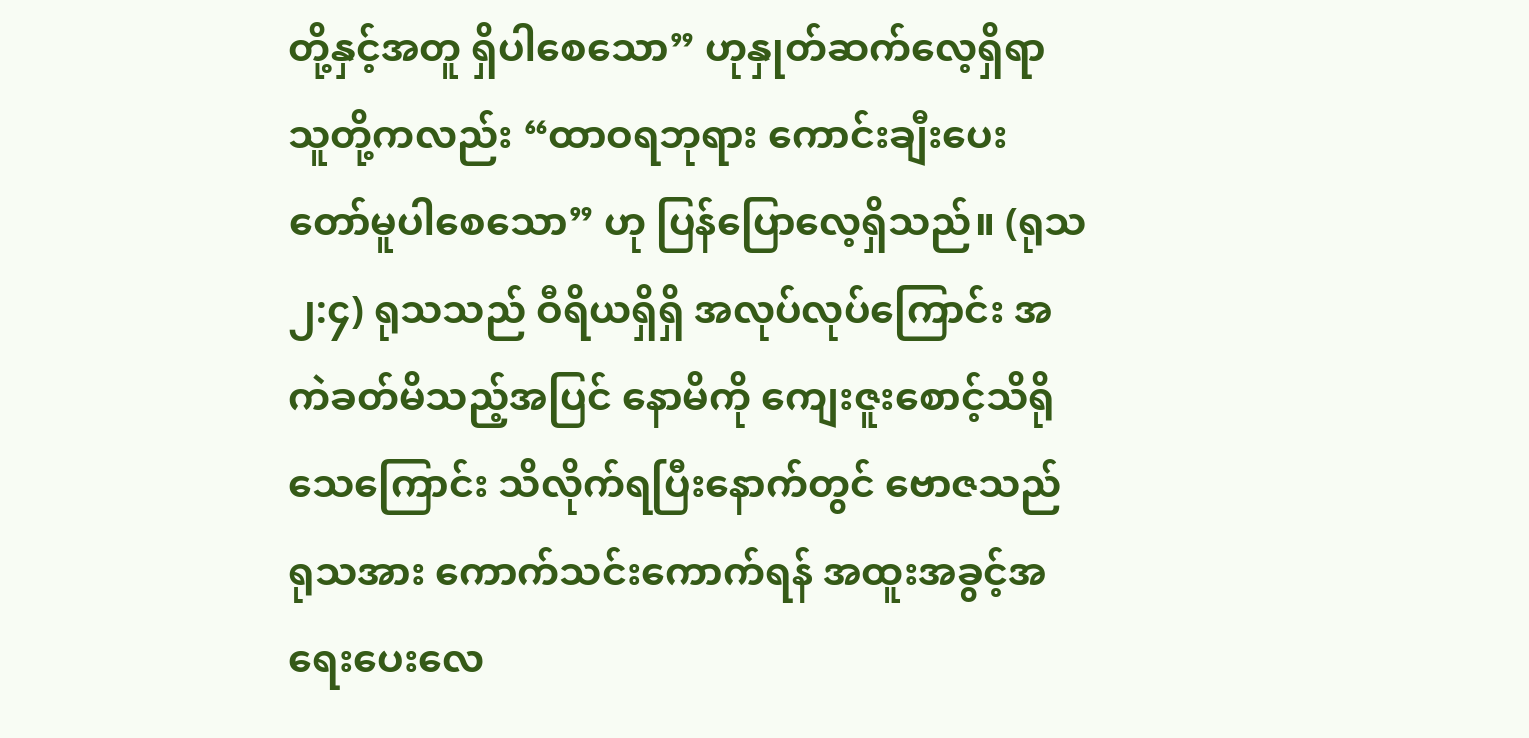တို့နှင့်အတူ ရှိပါစေသော” ဟုနှုတ်ဆက်လေ့ရှိရာ သူတို့ကလည်း “ထာဝရဘုရား ကောင်းချီးပေးတော်မူပါစေသော” ဟု ပြန်ပြောလေ့ရှိသည်။ (ရုသ ၂:၄) ရုသသည် ဝီရိယရှိရှိ အလုပ်လုပ်ကြောင်း အကဲခတ်မိသည့်အပြင် နောမိကို ကျေးဇူးစောင့်သိရိုသေကြောင်း သိလိုက်ရပြီးနောက်တွင် ဗောဇသည် ရုသအား ကောက်သင်းကောက်ရန် အထူးအခွင့်အရေးပေးလေ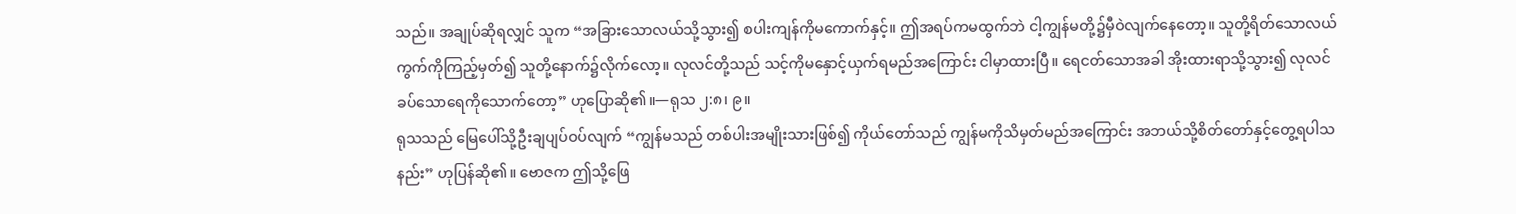သည်။ အချုပ်ဆိုရလျှင် သူက “အခြားသောလယ်သို့သွား၍ စပါးကျန်ကိုမကောက်နှင့်။ ဤအရပ်ကမထွက်ဘဲ ငါ့ကျွန်မတို့၌မှီဝဲလျက်နေတော့။ သူတို့ရိတ်သောလယ်ကွက်ကိုကြည့်မှတ်၍ သူတို့နောက်၌လိုက်လော့။ လုလင်တို့သည် သင့်ကိုမနှောင့်ယှက်ရမည်အကြောင်း ငါမှာထားပြီ။ ရေငတ်သောအခါ အိုးထားရာသို့သွား၍ လုလင်ခပ်သောရေကိုသောက်တော့” ဟုပြောဆို၏။—ရုသ ၂:၈၊ ၉။
ရုသသည် မြေပေါ်သို့ဦးချပျပ်ဝပ်လျက် “ကျွန်မသည် တစ်ပါးအမျိုးသားဖြစ်၍ ကိုယ်တော်သည် ကျွန်မကိုသိမှတ်မည်အကြောင်း အဘယ်သို့စိတ်တော်နှင့်တွေ့ရပါသနည်း” ဟုပြန်ဆို၏။ ဗောဇက ဤသို့ဖြေ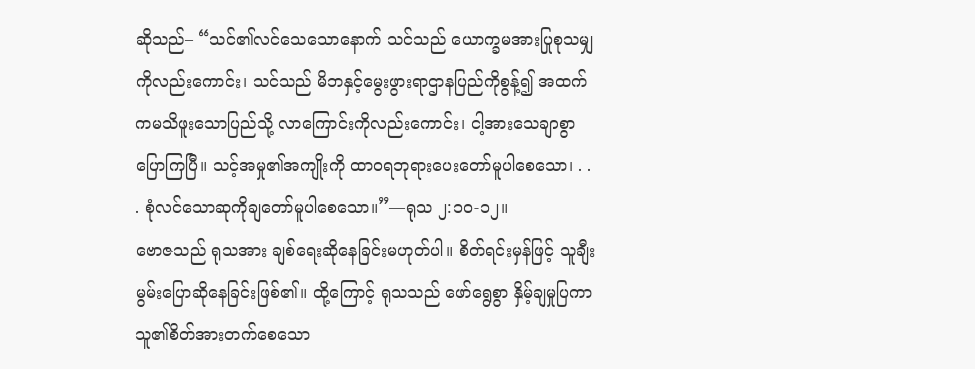ဆိုသည်– “သင်၏လင်သေသောနောက် သင်သည် ယောက္ခမအားပြုစုသမျှကိုလည်းကောင်း၊ သင်သည် မိဘနှင့်မွေးဖွားရာဌာနပြည်ကိုစွန့်၍ အထက်ကမသိဖူးသောပြည်သို့ လာကြောင်းကိုလည်းကောင်း၊ ငါ့အားသေချာစွာပြောကြပြီ။ သင့်အမှု၏အကျိုးကို ထာဝရဘုရားပေးတော်မူပါစေသော၊ . . . စုံလင်သောဆုကိုချတော်မူပါစေသော။”—ရုသ ၂:၁၀-၁၂။
ဗောဇသည် ရုသအား ချစ်ရေးဆိုနေခြင်းမဟုတ်ပါ။ စိတ်ရင်းမှန်ဖြင့် သူချီးမွမ်းပြောဆိုနေခြင်းဖြစ်၏။ ထို့ကြောင့် ရုသသည် ဖော်ရွေစွာ နှိမ့်ချမှုပြကာ သူ၏စိတ်အားတက်စေသော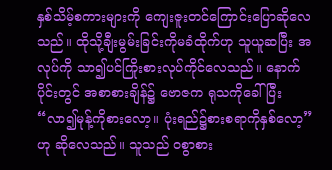နှစ်သိမ့်စကားများကို ကျေးဇူးတင်ကြောင်းပြောဆိုလေသည်။ ထိုသို့ချီးမွမ်းခြင်းကိုမခံထိုက်ဟု သူယူဆပြီး အလုပ်ကို သာ၍ပင်ကြိုးစားလုပ်ကိုင်လေသည်။ နောက်ပိုင်းတွင် အစာစားချိန်၌ ဗောဇက ရုသကိုခေါ်ပြီး “လာ၍မုန့်ကိုစားလော့။ ပုံးရည်၌စားစရာကိုနှစ်လော့” ဟု ဆိုလေသည်။ သူသည် ဝစွာစား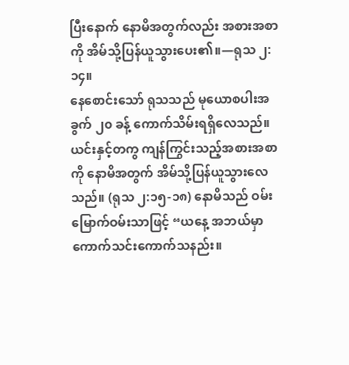ပြီးနောက် နောမိအတွက်လည်း အစားအစာကို အိမ်သို့ပြန်ယူသွားပေး၏။—ရုသ ၂:၁၄။
နေစောင်းသော် ရုသသည် မုယောစပါးအခွက် ၂၀ ခန့် ကောက်သိမ်းရရှိလေသည်။ ယင်းနှင့်တကွ ကျန်ကြွင်းသည့်အစားအစာကို နောမိအတွက် အိမ်သို့ပြန်ယူသွားလေသည်။ (ရုသ ၂:၁၅-၁၈) နောမိသည် ဝမ်းမြောက်ဝမ်းသာဖြင့် “ယနေ့ အဘယ်မှာ ကောက်သင်းကောက်သနည်း။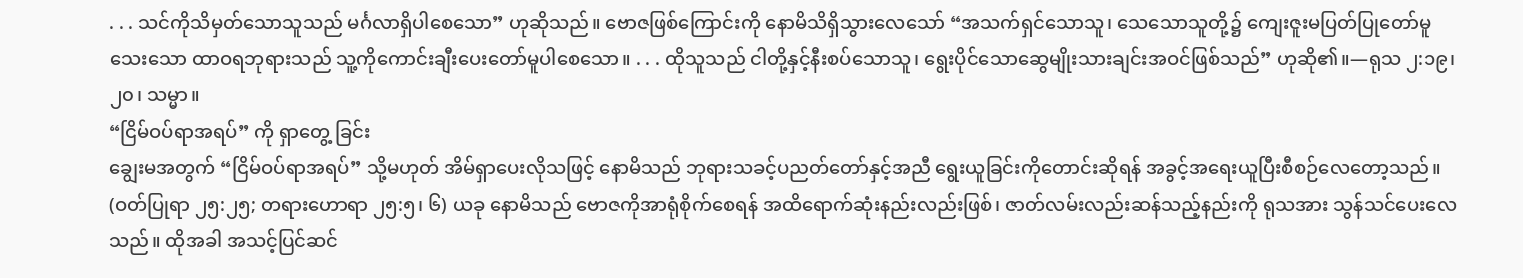. . . သင်ကိုသိမှတ်သောသူသည် မင်္ဂလာရှိပါစေသော” ဟုဆိုသည်။ ဗောဇဖြစ်ကြောင်းကို နောမိသိရှိသွားလေသော် “အသက်ရှင်သောသူ၊ သေသောသူတို့၌ ကျေးဇူးမပြတ်ပြုတော်မူသေးသော ထာဝရဘုရားသည် သူ့ကိုကောင်းချီးပေးတော်မူပါစေသော။ . . . ထိုသူသည် ငါတို့နှင့်နီးစပ်သောသူ၊ ရွေးပိုင်သောဆွေမျိုးသားချင်းအဝင်ဖြစ်သည်” ဟုဆို၏။—ရုသ ၂:၁၉၊ ၂၀၊ သမ္မာ။
“ငြိမ်ဝပ်ရာအရပ်” ကို ရှာတွေ့ ခြင်း
ချွေးမအတွက် “ငြိမ်ဝပ်ရာအရပ်” သို့မဟုတ် အိမ်ရှာပေးလိုသဖြင့် နောမိသည် ဘုရားသခင့်ပညတ်တော်နှင့်အညီ ရွေးယူခြင်းကိုတောင်းဆိုရန် အခွင့်အရေးယူပြီးစီစဉ်လေတော့သည်။ (ဝတ်ပြုရာ ၂၅:၂၅; တရားဟောရာ ၂၅:၅၊ ၆) ယခု နောမိသည် ဗောဇကိုအာရုံစိုက်စေရန် အထိရောက်ဆုံးနည်းလည်းဖြစ်၊ ဇာတ်လမ်းလည်းဆန်သည့်နည်းကို ရုသအား သွန်သင်ပေးလေသည်။ ထိုအခါ အသင့်ပြင်ဆင်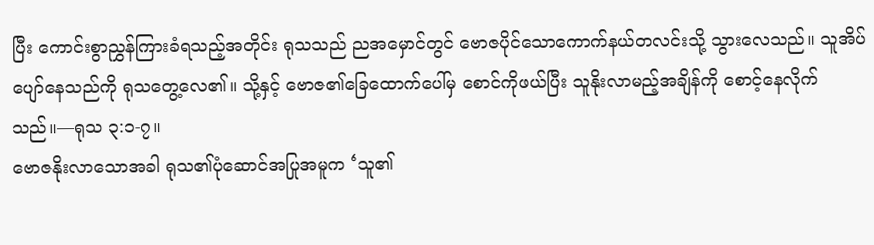ပြီး ကောင်းစွာညွှန်ကြားခံရသည့်အတိုင်း ရုသသည် ညအမှောင်တွင် ဗောဇပိုင်သောကောက်နယ်တလင်းသို့ သွားလေသည်။ သူအိပ်ပျော်နေသည်ကို ရုသတွေ့လေ၏။ သို့နှင့် ဗောဇ၏ခြေထောက်ပေါ်မှ စောင်ကိုဖယ်ပြီး သူနိုးလာမည့်အချိန်ကို စောင့်နေလိုက်သည်။—ရုသ ၃:၁-၇။
ဗောဇနိုးလာသောအခါ ရုသ၏ပုံဆောင်အပြုအမူက ‘သူ၏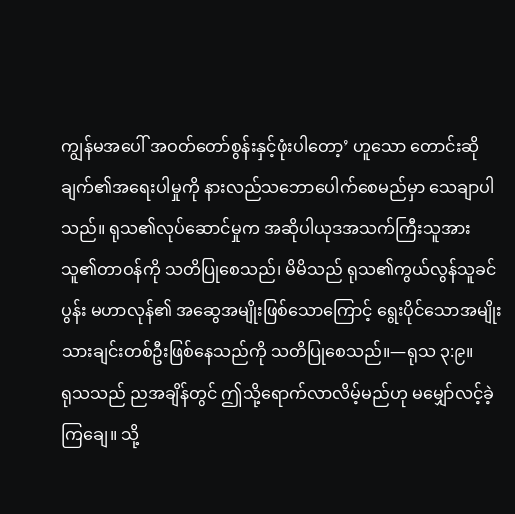ကျွန်မအပေါ် အဝတ်တော်စွန်းနှင့်ဖုံးပါတော့’ ဟူသော တောင်းဆိုချက်၏အရေးပါမှုကို နားလည်သဘောပေါက်စေမည်မှာ သေချာပါသည်။ ရုသ၏လုပ်ဆောင်မှုက အဆိုပါယုဒအသက်ကြီးသူအား သူ၏တာဝန်ကို သတိပြုစေသည်၊ မိမိသည် ရုသ၏ကွယ်လွန်သူခင်ပွန်း မဟာလုန်၏ အဆွေအမျိုးဖြစ်သောကြောင့် ရွေးပိုင်သောအမျိုးသားချင်းတစ်ဦးဖြစ်နေသည်ကို သတိပြုစေသည်။—ရုသ ၃:၉။
ရုသသည် ညအချိန်တွင် ဤသို့ရောက်လာလိမ့်မည်ဟု မမျှော်လင့်ခဲ့ကြချေ။ သို့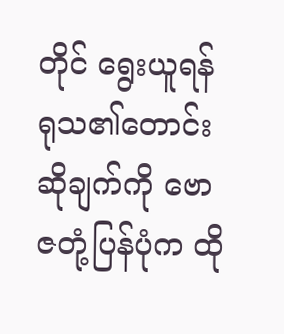တိုင် ရွေးယူရန် ရုသ၏တောင်းဆိုချက်ကို ဗောဇတုံ့ပြန်ပုံက ထို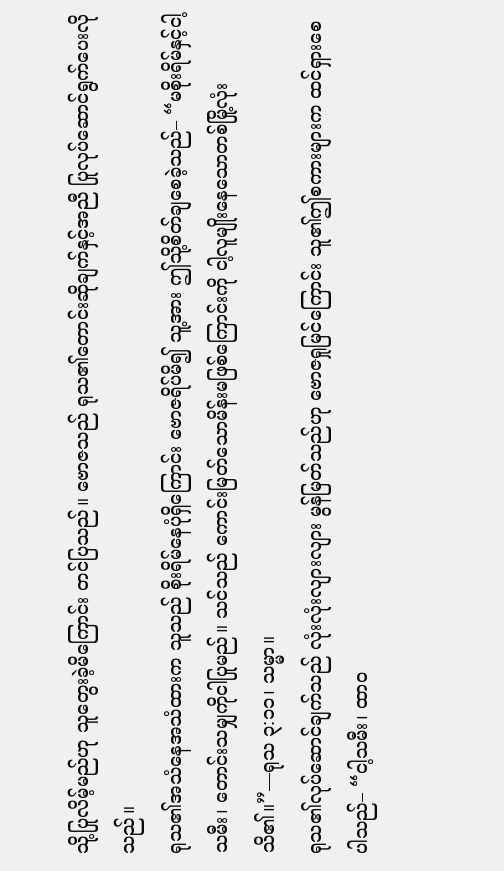သို့ပြုလိမ့်မည်ဟု သူတွေးခဲ့မိကြောင်း တင်ပြသည်။ ဗောဇသည် ရုသ၏တောင်းဆိုချက်နှင့်အညီ ပြုလုပ်ဆောင်ရွက်ပေးလိုသည်။
ရုသ၏အသံနေအသံထားက သူသည် စိုးရိမ်နေပုံရှိကြောင်း ဗောဇရိပ်မိ၍ သူ့အား ဤသို့စိတ်ချစေခဲ့သည်– “မစိုးရိမ်နှင့်ငါ့သမီး၊ တောင်းသမျှကိုငါပြုမည်။ သင်သည် ကောင်းမြတ်သောမိန်းမဖြစ်ကြောင်းကို ငါ့လူမျိုးနေသောတစ်မြို့လုံးသိ၏။”—ရုသ ၃:၁၁၊ သမ္မာ။
ရုသ၏လုပ်ဆောင်ချက်သည် လုံးလုံးလျားလျား မွန်မြတ်သည်ဟု ဗောဇရှုမြင်ကြောင်း သူ၏ဤစကားများက ထင်ရှားစေပါသည်– “ငါ့သမီး၊ ထာဝ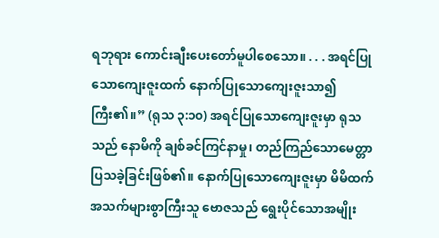ရဘုရား ကောင်းချီးပေးတော်မူပါစေသော။ . . . အရင်ပြုသောကျေးဇူးထက် နောက်ပြုသောကျေးဇူးသာ၍ကြီး၏။” (ရုသ ၃:၁၀) အရင်ပြုသောကျေးဇူးမှာ ရုသသည် နောမိကို ချစ်ခင်ကြင်နာမှု၊ တည်ကြည်သောမေတ္တာ ပြသခဲ့ခြင်းဖြစ်၏။ နောက်ပြုသောကျေးဇူးမှာ မိမိထက် အသက်များစွာကြီးသူ ဗောဇသည် ရွေးပိုင်သောအမျိုး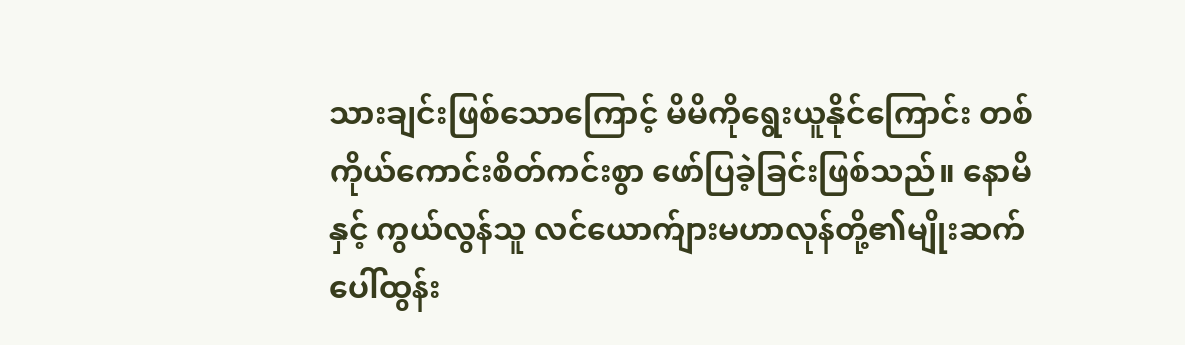သားချင်းဖြစ်သောကြောင့် မိမိကိုရွေးယူနိုင်ကြောင်း တစ်ကိုယ်ကောင်းစိတ်ကင်းစွာ ဖော်ပြခဲ့ခြင်းဖြစ်သည်။ နောမိနှင့် ကွယ်လွန်သူ လင်ယောက်ျားမဟာလုန်တို့၏မျိုးဆက် ပေါ်ထွန်း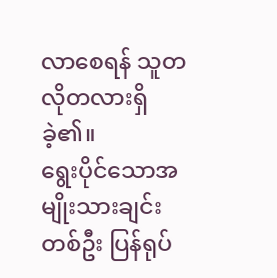လာစေရန် သူတလိုတလားရှိခဲ့၏။
ရွေးပိုင်သောအမျိုးသားချင်းတစ်ဦး ပြန်ရုပ်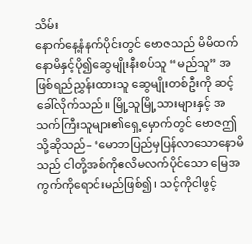သိမ်း
နောက်နေ့နံနက်ပိုင်းတွင် ဗောဇသည် မိမိထက် နောမိနှင့်ပို၍ဆွေမျိုးနီးစပ်သူ “မည်သူ” အဖြစ်ရည်ညွှန်းထားသူ ဆွေမျိုးတစ်ဦးကို ဆင့်ခေါ်လိုက်သည်။ မြို့သူမြို့သားများနှင့် အသက်ကြီးသူများ၏ရှေ့မှောက်တွင် ဗောဇဤသို့ဆိုသည်– ‘မောဘပြည်မှပြန်လာသောနောမိသည် ငါတို့အစ်ကိုဧလိမလက်ပိုင်သော မြေအကွက်ကိုရောင်းမည်ဖြစ်၍၊ သင့်ကိုငါဖွင့်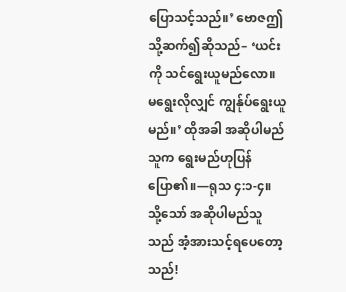ပြောသင့်သည်။’ ဗောဇဤသို့ဆက်၍ဆိုသည်– ‘ယင်းကို သင်ရွေးယူမည်လော။ မရွေးလိုလျှင် ကျွန်ုပ်ရွေးယူမည်။’ ထိုအခါ အဆိုပါမည်သူက ရွေးမည်ဟုပြန်ပြော၏။—ရုသ ၄:၁-၄။
သို့သော် အဆိုပါမည်သူသည် အံ့အားသင့်ရပေတော့သည်!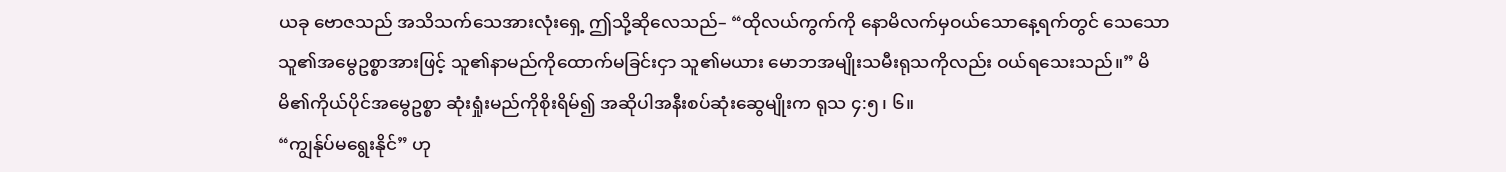ယခု ဗောဇသည် အသိသက်သေအားလုံးရှေ့ ဤသို့ဆိုလေသည်– “ထိုလယ်ကွက်ကို နောမိလက်မှဝယ်သောနေ့ရက်တွင် သေသောသူ၏အမွေဥစ္စာအားဖြင့် သူ၏နာမည်ကိုထောက်မခြင်းငှာ သူ၏မယား မောဘအမျိုးသမီးရုသကိုလည်း ဝယ်ရသေးသည်။” မိမိ၏ကိုယ်ပိုင်အမွေဥစ္စာ ဆုံးရှုံးမည်ကိုစိုးရိမ်၍ အဆိုပါအနီးစပ်ဆုံးဆွေမျိုးက ရုသ ၄:၅၊ ၆။
“ကျွန်ုပ်မရွေးနိုင်” ဟု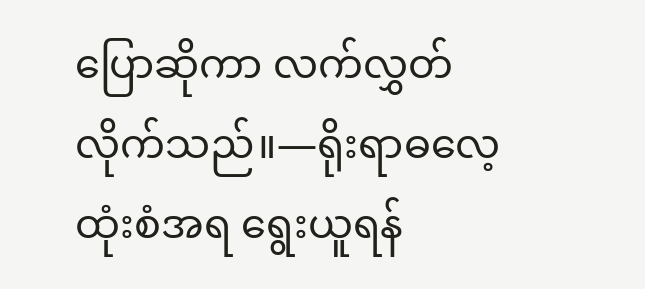ပြောဆိုကာ လက်လွှတ်လိုက်သည်။—ရိုးရာဓလေ့ထုံးစံအရ ရွေးယူရန်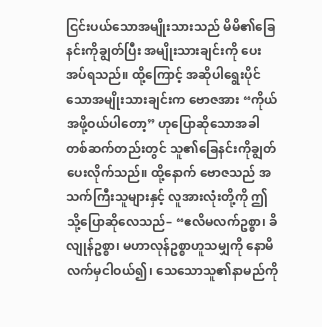ငြင်းပယ်သောအမျိုးသားသည် မိမိ၏ခြေနင်းကိုချွတ်ပြီး အမျိုးသားချင်းကို ပေးအပ်ရသည်။ ထို့ကြောင့် အဆိုပါရွေးပိုင်သောအမျိုးသားချင်းက ဗောဇအား “ကိုယ်အဖို့ဝယ်ပါတော့” ဟုပြောဆိုသောအခါ တစ်ဆက်တည်းတွင် သူ၏ခြေနင်းကိုချွတ်ပေးလိုက်သည်။ ထို့နောက် ဗောဇသည် အသက်ကြီးသူများနှင့် လူအားလုံးတို့ကို ဤသို့ပြောဆိုလေသည်– “ဧလိမလက်ဥစ္စာ၊ ခိလျုန်ဥစ္စာ၊ မဟာလုန်ဥစ္စာဟူသမျှကို နောမိလက်မှငါဝယ်၍၊ သေသောသူ၏နာမည်ကို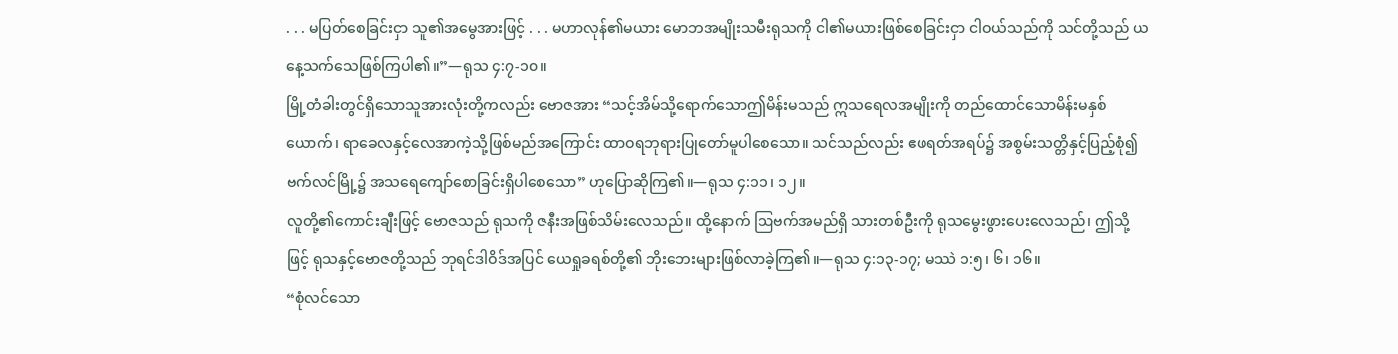. . . မပြတ်စေခြင်းငှာ သူ၏အမွေအားဖြင့် . . . မဟာလုန်၏မယား မောဘအမျိုးသမီးရုသကို ငါ၏မယားဖြစ်စေခြင်းငှာ ငါဝယ်သည်ကို သင်တို့သည် ယနေ့သက်သေဖြစ်ကြပါ၏။”—ရုသ ၄:၇-၁၀။
မြို့တံခါးတွင်ရှိသောသူအားလုံးတို့ကလည်း ဗောဇအား “သင့်အိမ်သို့ရောက်သောဤမိန်းမသည် ဣသရေလအမျိုးကို တည်ထောင်သောမိန်းမနှစ်ယောက်၊ ရာခေလနှင့်လေအာကဲ့သို့ဖြစ်မည်အကြောင်း ထာဝရဘုရားပြုတော်မူပါစေသော။ သင်သည်လည်း ဧဖရတ်အရပ်၌ အစွမ်းသတ္တိနှင့်ပြည့်စုံ၍ ဗက်လင်မြို့၌ အသရေကျော်စောခြင်းရှိပါစေသော” ဟုပြောဆိုကြ၏။—ရုသ ၄:၁၁၊ ၁၂။
လူတို့၏ကောင်းချီးဖြင့် ဗောဇသည် ရုသကို ဇနီးအဖြစ်သိမ်းလေသည်။ ထို့နောက် ဩဗက်အမည်ရှိ သားတစ်ဦးကို ရုသမွေးဖွားပေးလေသည်၊ ဤသို့ဖြင့် ရုသနှင့်ဗောဇတို့သည် ဘုရင်ဒါဝိဒ်အပြင် ယေရှုခရစ်တို့၏ ဘိုးဘေးများဖြစ်လာခဲ့ကြ၏။—ရုသ ၄:၁၃-၁၇; မဿဲ ၁:၅၊ ၆၊ ၁၆။
“စုံလင်သော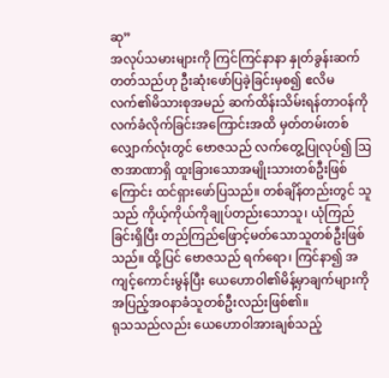ဆု”
အလုပ်သမားများကို ကြင်ကြင်နာနာ နှုတ်ခွန်းဆက်တတ်သည်ဟု ဦးဆုံးဖော်ပြခဲ့ခြင်းမှစ၍ ဧလိမလက်၏မိသားစုအမည် ဆက်ထိန်းသိမ်းရန်တာဝန်ကို လက်ခံလိုက်ခြင်းအကြောင်းအထိ မှတ်တမ်းတစ်လျှောက်လုံးတွင် ဗောဇသည် လက်တွေ့ပြုလုပ်၍ ဩဇာအာဏာရှိ ထူးခြားသောအမျိုးသားတစ်ဦးဖြစ်ကြောင်း ထင်ရှားဖော်ပြသည်။ တစ်ချိန်တည်းတွင် သူသည် ကိုယ့်ကိုယ်ကိုချုပ်တည်းသောသူ၊ ယုံကြည်ခြင်းရှိပြီး တည်ကြည်ဖြောင့်မတ်သောသူတစ်ဦးဖြစ်သည်။ ထို့ပြင် ဗောဇသည် ရက်ရော၊ ကြင်နာ၍ အကျင့်ကောင်းမွန်ပြီး ယေဟောဝါ၏မိန့်မှာချက်များကို အပြည့်အဝနာခံသူတစ်ဦးလည်းဖြစ်၏။
ရုသသည်လည်း ယေဟောဝါအားချစ်သည့်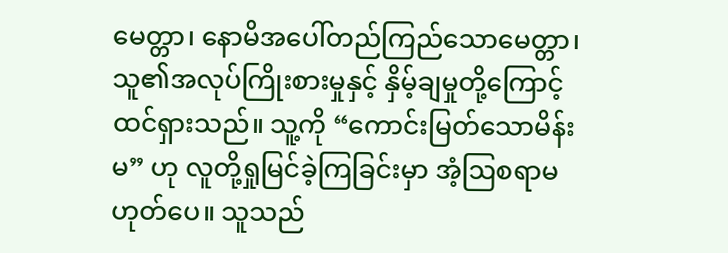မေတ္တာ၊ နောမိအပေါ်တည်ကြည်သောမေတ္တာ၊ သူ၏အလုပ်ကြိုးစားမှုနှင့် နှိမ့်ချမှုတို့ကြောင့် ထင်ရှားသည်။ သူ့ကို “ကောင်းမြတ်သောမိန်းမ” ဟု လူတို့ရှုမြင်ခဲ့ကြခြင်းမှာ အံ့ဩစရာမဟုတ်ပေ။ သူသည်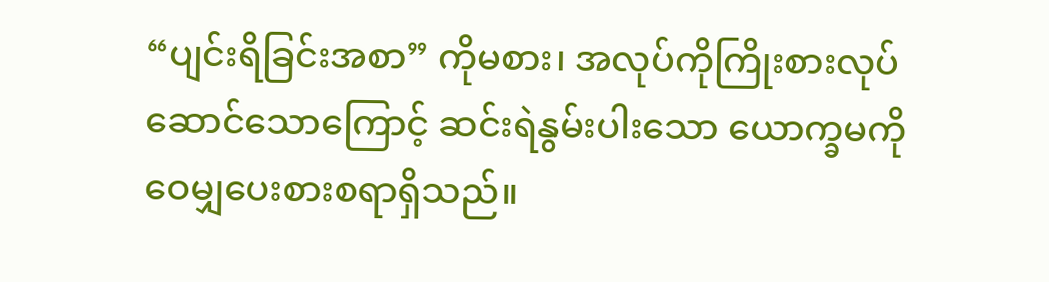“ပျင်းရိခြင်းအစာ” ကိုမစား၊ အလုပ်ကိုကြိုးစားလုပ်ဆောင်သောကြောင့် ဆင်းရဲနွမ်းပါးသော ယောက္ခမကို ဝေမျှပေးစားစရာရှိသည်။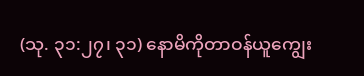(သု. ၃၁:၂၇၊ ၃၁) နောမိကိုတာဝန်ယူကျွေး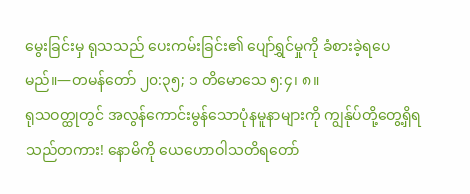မွေးခြင်းမှ ရုသသည် ပေးကမ်းခြင်း၏ ပျော်ရွှင်မှုကို ခံစားခဲ့ရပေမည်။—တမန်တော် ၂၀:၃၅; ၁ တိမောသေ ၅:၄၊ ၈။
ရုသဝတ္ထုတွင် အလွန်ကောင်းမွန်သောပုံနမူနာများကို ကျွန်ုပ်တို့တွေ့ရှိရသည်တကား! နောမိကို ယေဟောဝါသတိရတော်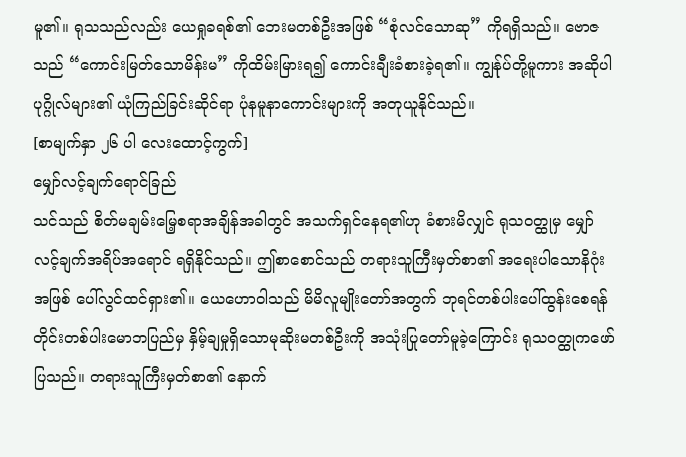မူ၏။ ရုသသည်လည်း ယေရှုခရစ်၏ ဘေးမတစ်ဦးအဖြစ် “စုံလင်သောဆု” ကိုရရှိသည်။ ဗောဇသည် “ကောင်းမြတ်သောမိန်းမ” ကိုထိမ်းမြားရ၍ ကောင်းချီးခံစားခဲ့ရ၏။ ကျွန်ုပ်တို့မူကား အဆိုပါပုဂ္ဂိုလ်များ၏ ယုံကြည်ခြင်းဆိုင်ရာ ပုံနမူနာကောင်းများကို အတုယူနိုင်သည်။
[စာမျက်နှာ ၂၆ ပါ လေးထောင့်ကွက်]
မျှော်လင့်ချက်ရောင်ခြည်
သင်သည် စိတ်မချမ်းမြေ့စရာအချိန်အခါတွင် အသက်ရှင်နေရ၏ဟု ခံစားမိလျှင် ရုသဝတ္ထုမှ မျှော်လင့်ချက်အရိပ်အရောင် ရရှိနိုင်သည်။ ဤစာစောင်သည် တရားသူကြီးမှတ်စာ၏ အရေးပါသောနိဂုံးအဖြစ် ပေါ်လွင်ထင်ရှား၏။ ယေဟောဝါသည် မိမိလူမျိုးတော်အတွက် ဘုရင်တစ်ပါးပေါ်ထွန်းစေရန် တိုင်းတစ်ပါးမောဘပြည်မှ နှိမ့်ချမှုရှိသောမုဆိုးမတစ်ဦးကို အသုံးပြုတော်မူခဲ့ကြောင်း ရုသဝတ္ထုကဖော်ပြသည်။ တရားသူကြီးမှတ်စာ၏ နောက်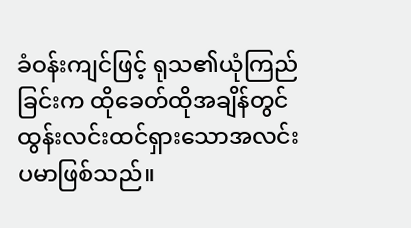ခံဝန်းကျင်ဖြင့် ရုသ၏ယုံကြည်ခြင်းက ထိုခေတ်ထိုအချိန်တွင် ထွန်းလင်းထင်ရှားသောအလင်းပမာဖြစ်သည်။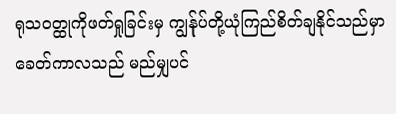ရုသဝတ္ထုကိုဖတ်ရှုခြင်းမှ ကျွန်ုပ်တို့ယုံကြည်စိတ်ချနိုင်သည်မှာ ခေတ်ကာလသည် မည်မျှပင်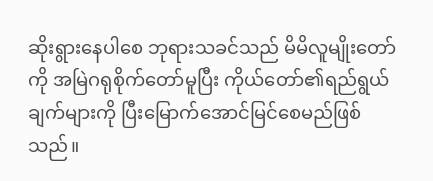ဆိုးရွားနေပါစေ ဘုရားသခင်သည် မိမိလူမျိုးတော်ကို အမြဲဂရုစိုက်တော်မူပြီး ကိုယ်တော်၏ရည်ရွယ်ချက်များကို ပြီးမြောက်အောင်မြင်စေမည်ဖြစ်သည်။